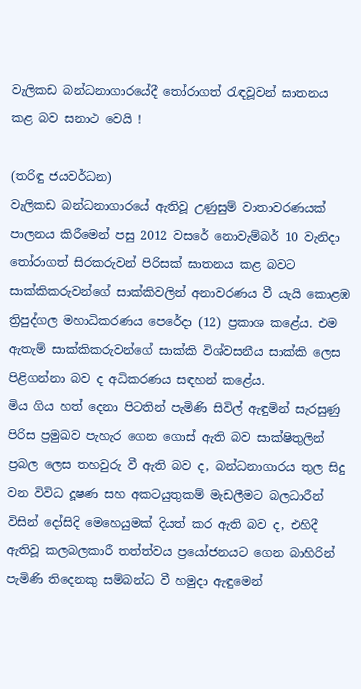වැලිකඩ බන්ධනාගාරයේදී තෝරාගත් රැඳවූවන් ඝාතනය කළ බව සනාථ වෙයි !

(තරිඳු ජයවර්ධන)
වැලිකඩ බන්ධනාගාරයේ ඇතිවූ උණුසුම් වාතාවරණයක් පාලනය කිරීමෙන් පසු 2012 වසරේ නොවැම්බර් 10 වැනිදා තෝරාගත් සිරකරුවන් පිරිසක් ඝාතනය කළ බවට සාක්කිකරුවන්ගේ සාක්කිවලින් අනාවරණය වී යැයි කොළඹ ත්‍රිපුද්ගල මහාධිකරණය පෙරේදා (12) ප්‍රකාශ කළේය. එම ඇතැම් සාක්කිකරුවන්ගේ සාක්කි විශ්වසනීය සාක්කි ලෙස පිළිගන්නා බව ද අධිකරණය සඳහන් කළේය.
මිය ගිය හත් දෙනා පිටතින් පැමිණි සිවිල් ඇඳුමින් සැරසුණු පිරිස ප්‍රමුඛව පැහැර ගෙන ගොස් ඇති බව සාක්ෂිතුලින් ප්‍රබල ලෙස තහවුරු වී ඇති බව ද, බන්ධනාගාරය තුල සිදු වන විවිධ දූෂණ සහ අකටයුතුකම් මැඩලීමට බලධාරීන් විසින් දෝසිදි මෙහෙයුමක් දියත් කර ඇති බව ද, එහිදී ඇතිවූ කලබලකාරී තත්ත්වය ප්‍රයෝජනයට ගෙන බාහිරින් පැමිණි තිදෙනකු සම්බන්ධ වී හමුදා ඇඳුමෙන්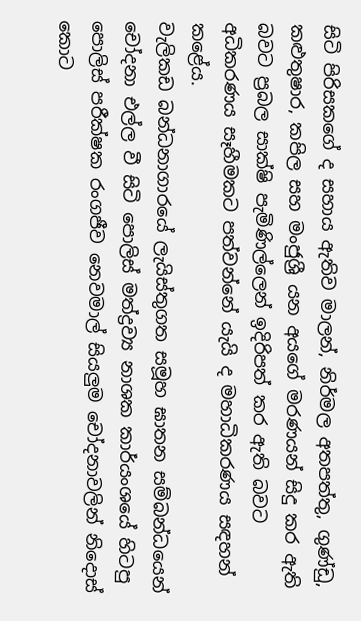සිටි පිරිසකගේ ද සහාය ඇතිව මාලන්, නිර්මල අතපත්තු, ගුණ්ඩු, කළුතුෂාර, කපිල සහ මංජුශ්‍රී යන අයගේ මරණයන් සිදු කර ඇති බවට ප්‍රබල සාක්ෂි පැමිණිල්ලෙන් ඉදිරිපත් කර ඇති බවට අධිකරණය සෑහීමකට පත්වන්නේ යැයි ද මහාධිකරණය සඳහන් කළේය.
වැලිකඩ බන්ධනාගාරයේ ලැයිස්තුගත සමූහ ඝාතන සම්බන්ධයෙන් චෝදනා එල්ල වී සිටි පොලිස් මත්ද්‍රව්‍ය නාශක කාර්යංශයේ හිටපු පොලිස් පරීක්ෂක රංගජීව නෙවමාල් සියලුම චෝදනාවලින් නිදොස් කොට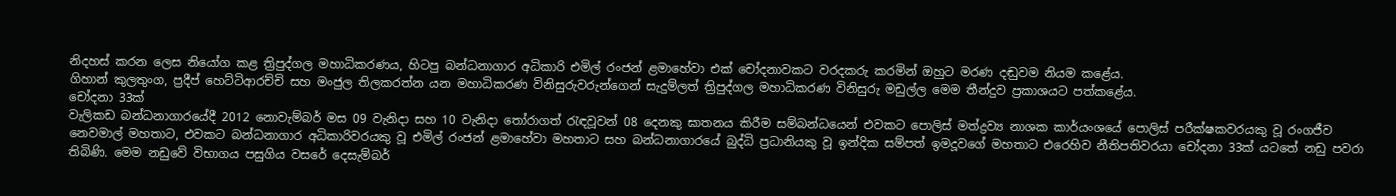නිදහස් කරන ලෙස නියෝග කළ ත්‍රිපුද්ගල මහාධිකරණය, හිටපු බන්ධනාගාර අධිකාරි එමිල් රංජන් ළමාහේවා එක් චෝදනාවකට වරදකරු කරමින් ඔහුට මරණ දඬුවම නියම කළේය.
ගිහාන් කුලතුංග, ප්‍රදීප් හෙට්ටිආරච්චි සහ මංජුල තිලකරත්න යන මහාධිකරණ විනිසුරුවරුන්ගෙන් සැදුම්ලත් ත්‍රිපුද්ගල මහාධිකරණ විනිසුරු මඩුල්ල මෙම තීන්දුව ප්‍රකාශයට පත්කළේය.
චෝදනා 33ක්
වැලිකඩ බන්ධනාගාරයේදී 2012 නොවැම්බර් මස 09 වැනිදා සහ 10 වැනිදා තෝරාගත් රැඳවූවන් 08 දෙනකු ඝාතනය කිරීම සම්බන්ධයෙන් එවකට පොලිස් මත්ද්‍රව්‍ය නාශක කාර්යංශයේ පොලිස් පරීක්ෂකවරයකු වූ රංගජීව නෙවමාල් මහතාට, එවකට බන්ධනාගාර අධිකාරිවරයකු වූ එමිල් රංජන් ළමාහේවා මහතාට සහ බන්ධනාගාරයේ බුද්ධි ප්‍රධානියකු වූ ඉන්දික සම්පත් ඉමදූවගේ මහතාට එරෙහිව නීතිපතිවරයා චෝදනා 33ක් යටතේ නඩු පවරා තිබිණි. මෙම නඩුවේ විභාගය පසුගිය වසරේ දෙසැම්බර්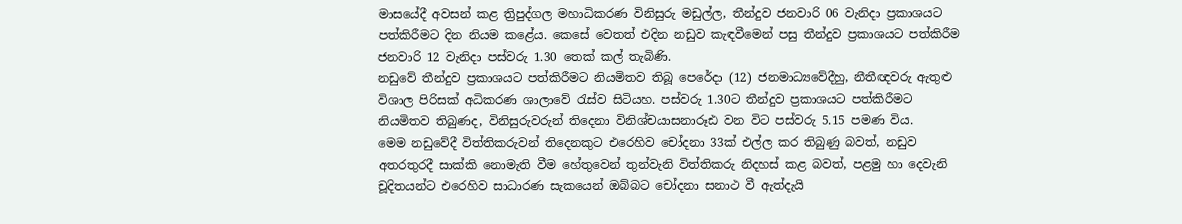මාසයේදී අවසන් කළ ත්‍රිපුද්ගල මහාධිකරණ විනිසුරු මඩුල්ල, තීන්දුව ජනවාරි 06 වැනිදා ප්‍රකාශයට පත්කිරීමට දින නියම කළේය. කෙසේ වෙතත් එදින නඩුව කැඳවීමෙන් පසු තීන්දුව ප්‍රකාශයට පත්කිරීම ජනවාරි 12 වැනිදා පස්වරු 1.30 තෙක් කල් තැබිණි.
නඩුවේ තීන්දුව ප්‍රකාශයට පත්කිරීමට නියමිතව තිබූ පෙරේදා (12) ජනමාධ්‍යවේදීහු, නීතීඥවරු ඇතුළු විශාල පිරිසක් අධිකරණ ශාලාවේ රැස්ව සිටියහ. පස්වරු 1.30ට තීන්දුව ප්‍රකාශයට පත්කිරීමට නියමිතව තිබුණද, විනිසුරුවරුන් තිදෙනා විනිශ්චයාසනාරූඪ වන විට පස්වරු 5.15 පමණ විය.
මෙම නඩුවේදී විත්තිකරුවන් තිදෙනකුට එරෙහිව චෝදනා 33ක් එල්ල කර තිබුණු බවත්, නඩුව අතරතුරදී සාක්කි නොමැති වීම හේතුවෙන් තුන්වැනි විත්තිකරු නිදහස් කළ බවත්, පළමු හා දෙවැනි චූදිතයන්ට එරෙහිව සාධාරණ සැකයෙන් ඔබ්බට චෝදනා සනාථ වී ඇත්දැයි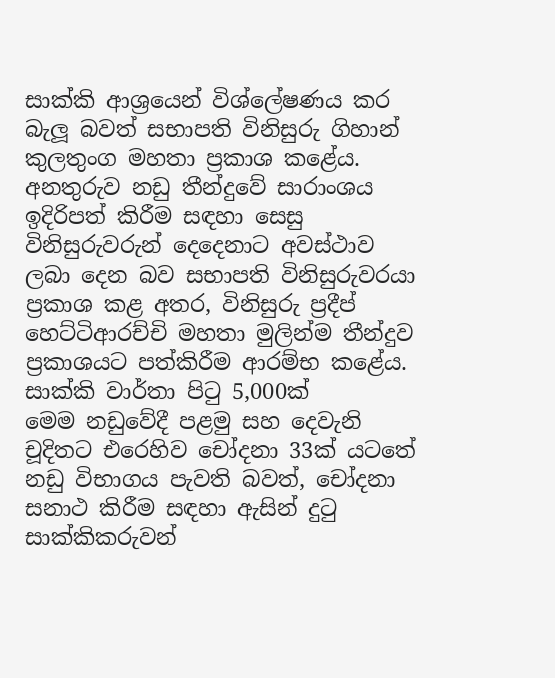සාක්කි ආශ්‍රයෙන් විශ්ලේෂණය කර බැලූ බවත් සභාපති විනිසුරු ගිහාන් කුලතුංග මහතා ප්‍රකාශ කළේය. අනතුරුව නඩු තීන්දුවේ සාරාංශය ඉදිරිපත් කිරීම සඳහා සෙසු විනිසුරුවරුන් දෙදෙනාට අවස්ථාව ලබා දෙන බව සභාපති විනිසුරුවරයා ප්‍රකාශ කළ අතර, විනිසුරු ප්‍රදීප් හෙට්ටිආරච්චි මහතා මුලින්ම තීන්දුව ප්‍රකාශයට පත්කිරීම ආරම්භ කළේය.
සාක්කි වාර්තා පිටු 5,000ක්
මෙම නඩුවේදී පළමු සහ දෙවැනි චූදිතට එරෙහිව චෝදනා 33ක් යටතේ නඩු විභාගය පැවති බවත්, චෝදනා සනාථ කිරීම සඳහා ඇසින් දුටු සාක්කිකරුවන්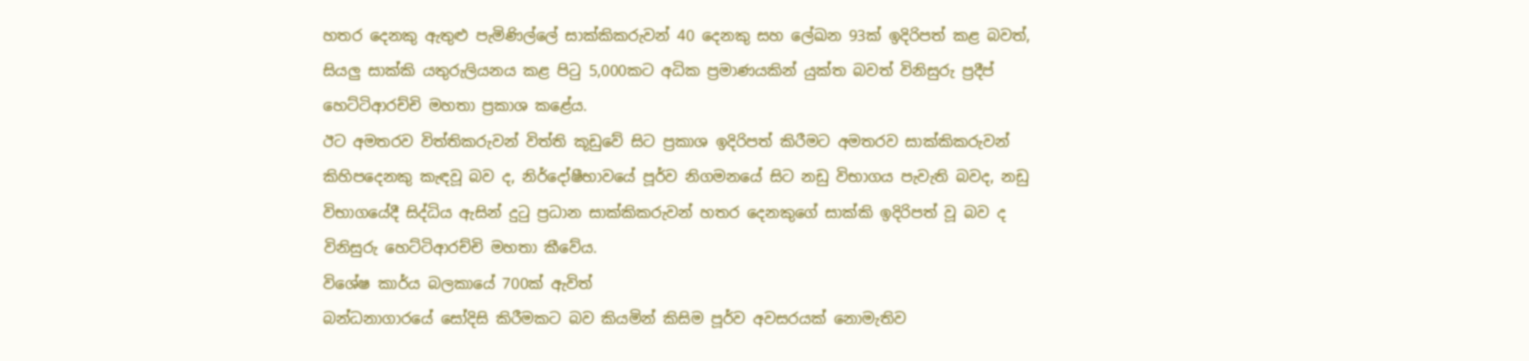හතර දෙනකු ඇතුළු පැමිණිල්ලේ සාක්කිකරුවන් 40 දෙනකු සහ ලේඛන 93ක් ඉදිරිපත් කළ බවත්, සියලු සාක්කි යතුරුලියනය කළ පිටු 5,000කට අධික ප්‍රමාණයකින් යුක්ත බවත් විනිසුරු ප්‍රදීප් හෙට්ටිආරච්චි මහතා ප්‍රකාශ කළේය.
ඊට අමතරව විත්තිකරුවන් විත්ති කූඩුවේ සිට ප්‍රකාශ ඉදිරිපත් කිරීමට අමතරව සාක්කිකරුවන් කිහිපදෙනකු කැඳවූ බව ද, නිර්දෝෂීභාවයේ පූර්ව නිගමනයේ සිට නඩු විභාගය පැවැති බවද, නඩු විභාගයේදී සිද්ධිය ඇසින් දුටු ප්‍රධාන සාක්කිකරුවන් හතර දෙනකුගේ සාක්කි ඉදිරිපත් වූ බව ද විනිසුරු හෙට්ටිආරච්චි මහතා කීවේය.
විශේෂ කාර්ය බලකායේ 700ක් ඇවිත්
බන්ධනාගාරයේ සෝදිසි කිරීමකට බව කියමින් කිසිම පූර්ව අවසරයක් නොමැතිව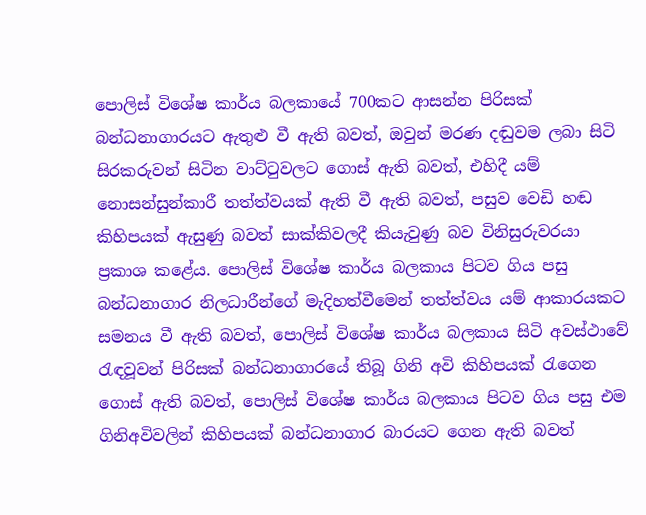පොලිස් විශේෂ කාර්ය බලකායේ 700කට ආසන්න පිරිසක් බන්ධනාගාරයට ඇතුළු වී ඇති බවත්, ඔවුන් මරණ දඬුවම ලබා සිටි සිරකරුවන් සිටින වාට්ටුවලට ගොස් ඇති බවත්, එහිදී යම් නොසන්සුන්කාරී තත්ත්වයක් ඇති වී ඇති බවත්, පසුව වෙඩි හඬ කිහිපයක් ඇසුණු බවත් සාක්කිවලදී කියැවුණු බව විනිසුරුවරයා ප්‍රකාශ කළේය. පොලිස් විශේෂ කාර්ය බලකාය පිටව ගිය පසු බන්ධනාගාර නිලධාරීන්ගේ මැදිහත්වීමෙන් තත්ත්වය යම් ආකාරයකට සමනය වී ඇති බවත්, පොලිස් විශේෂ කාර්ය බලකාය සිටි අවස්ථාවේ රැඳවූවන් පිරිසක් බන්ධනාගාරයේ තිබූ ගිනි අවි කිහිපයක් රැගෙන ගොස් ඇති බවත්, පොලිස් විශේෂ කාර්ය බලකාය පිටව ගිය පසු එම ගිනිඅවිවලින් කිහිපයක් බන්ධනාගාර බාරයට ගෙන ඇති බවත්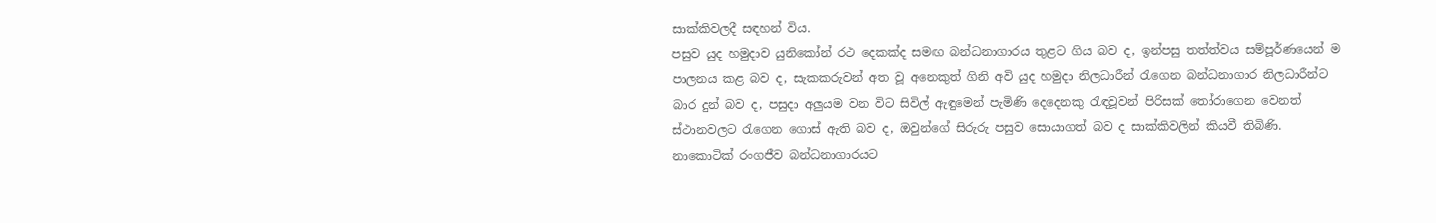සාක්කිවලදී සඳහන් විය.
පසුව යුද හමුදාව යුනිකෝන් රථ දෙකක්ද සමඟ බන්ධනාගාරය තුළට ගිය බව ද, ඉන්පසු තත්ත්වය සම්පූර්ණයෙන් ම පාලනය කළ බව ද, සැකකරුවන් අත වූ අනෙකුත් ගිනි අවි යුද හමුදා නිලධාරීන් රැගෙන බන්ධනාගාර නිලධාරීන්ට බාර දුන් බව ද, පසුදා අලුයම වන විට සිවිල් ඇඳුමෙන් පැමිණි දෙදෙනකු රැඳවූවන් පිරිසක් තෝරාගෙන වෙනත් ස්ථානවලට රැගෙන ගොස් ඇති බව ද, ඔවුන්ගේ සිරුරු පසුව සොයාගත් බව ද සාක්කිවලින් කියවී තිබිණි.
නාකොටික් රංගජීව බන්ධනාගාරයට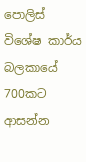පොලිස් විශේෂ කාර්ය බලකායේ 700කට ආසන්න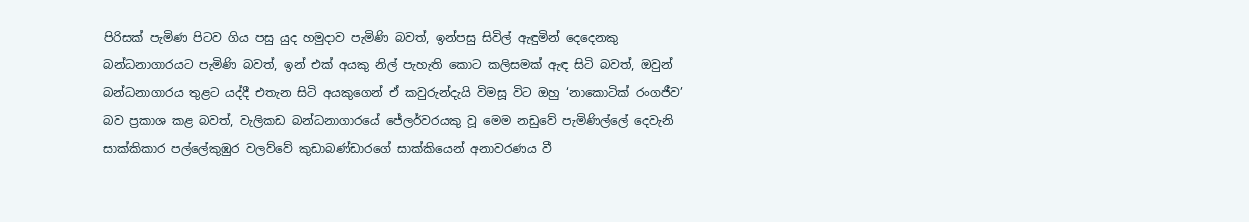පිරිසක් පැමිණ පිටව ගිය පසු යුද හමුදාව පැමිණි බවත්, ඉන්පසු සිවිල් ඇඳුමින් දෙදෙනකු බන්ධනාගාරයට පැමිණි බවත්, ඉන් එක් අයකු නිල් පැහැති කොට කලිසමක් ඇඳ සිටි බවත්, ඔවුන් බන්ධනාගාරය තුළට යද්දී එතැන සිටි අයකුගෙන් ඒ කවුරුන්දැයි විමසූ විට ඔහු ‘නාකොටික් රංගජීව’ බව ප්‍රකාශ කළ බවත්, වැලිකඩ බන්ධනාගාරයේ ජේලර්වරයකු වූ මෙම නඩුවේ පැමිණිල්ලේ දෙවැනි සාක්කිකාර පල්ලේකුඹුර වලව්වේ කුඩාබණ්ඩාරගේ සාක්කියෙන් අනාවරණය වී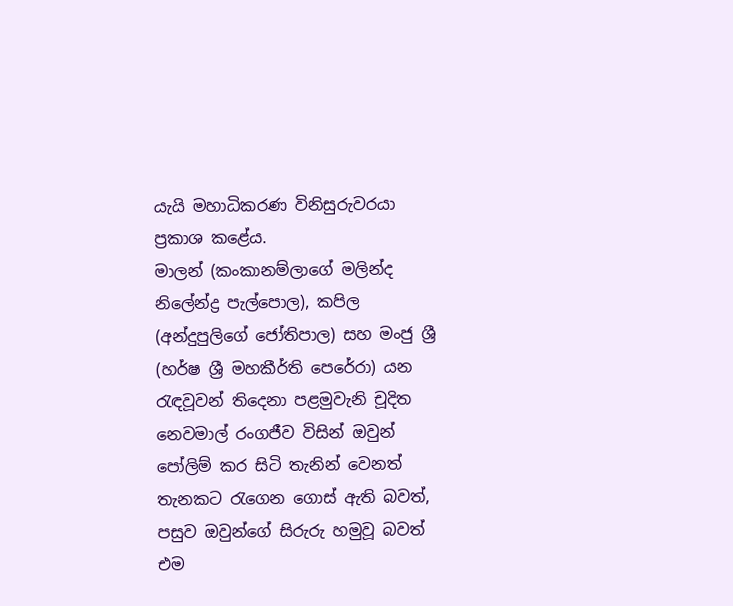යැයි මහාධිකරණ විනිසුරුවරයා ප්‍රකාශ කළේය.
මාලන් (කංකානම්ලාගේ මලින්ද නිලේන්ද්‍ර පැල්පොල), කපිල (අන්දුපුලිගේ ජෝතිපාල) සහ මංජු ශ්‍රී (හර්ෂ ශ්‍රී මහකීර්ති පෙරේරා) යන රැඳවූවන් තිදෙනා පළමුවැනි චූදිත නෙවමාල් රංගජීව විසින් ඔවුන් පෝලිම් කර සිටි තැනින් වෙනත් තැනකට රැගෙන ගොස් ඇති බවත්, පසුව ඔවුන්ගේ සිරුරු හමුවූ බවත් එම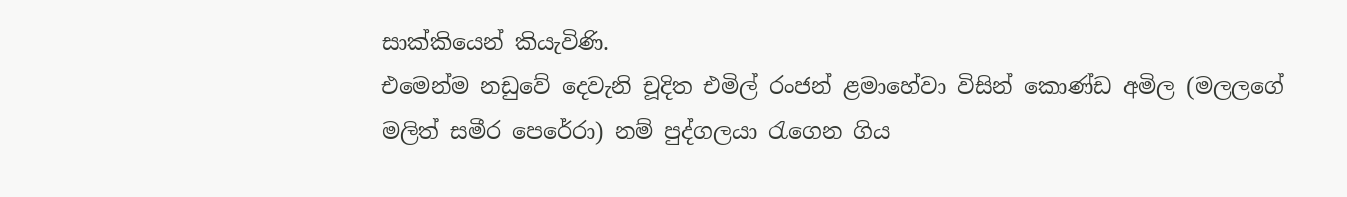සාක්කියෙන් කියැවිණි.
එමෙන්ම නඩුවේ දෙවැනි චූදිත එමිල් රංජන් ළමාහේවා විසින් කොණ්ඩ අමිල (මලලගේ මලිත් සමීර පෙරේරා) නම් පුද්ගලයා රැගෙන ගිය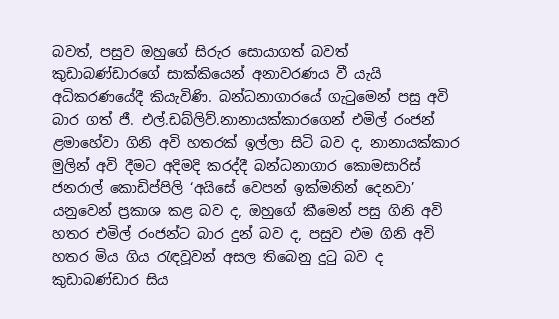බවත්, පසුව ඔහුගේ සිරුර සොයාගත් බවත් කුඩාබණ්ඩාරගේ සාක්කියෙන් අනාවරණය වී යැයි අධිකරණයේදී කියැවිණි. බන්ධනාගාරයේ ගැටුමෙන් පසු අවි බාර ගත් ජී. එල්.ඩබ්ලිව්.නානායක්කාරගෙන් එමිල් රංජන් ළමාහේවා ගිනි අවි හතරක් ඉල්ලා සිටි බව ද, නානායක්කාර මුලින් අවි දීමට අදිමදි කරද්දී බන්ධනාගාර කොමසාරිස් ජනරාල් කොඩිප්පිලි ‘අයිසේ වෙපන් ඉක්මනින් දෙනවා’ යනුවෙන් ප්‍රකාශ කළ බව ද, ඔහුගේ කීමෙන් පසු ගිනි අවි හතර එමිල් රංජන්ට බාර දුන් බව ද, පසුව එම ගිනි අවි හතර මිය ගිය රැඳවූවන් අසල තිබෙනු දුටු බව ද කුඩාබණ්ඩාර සිය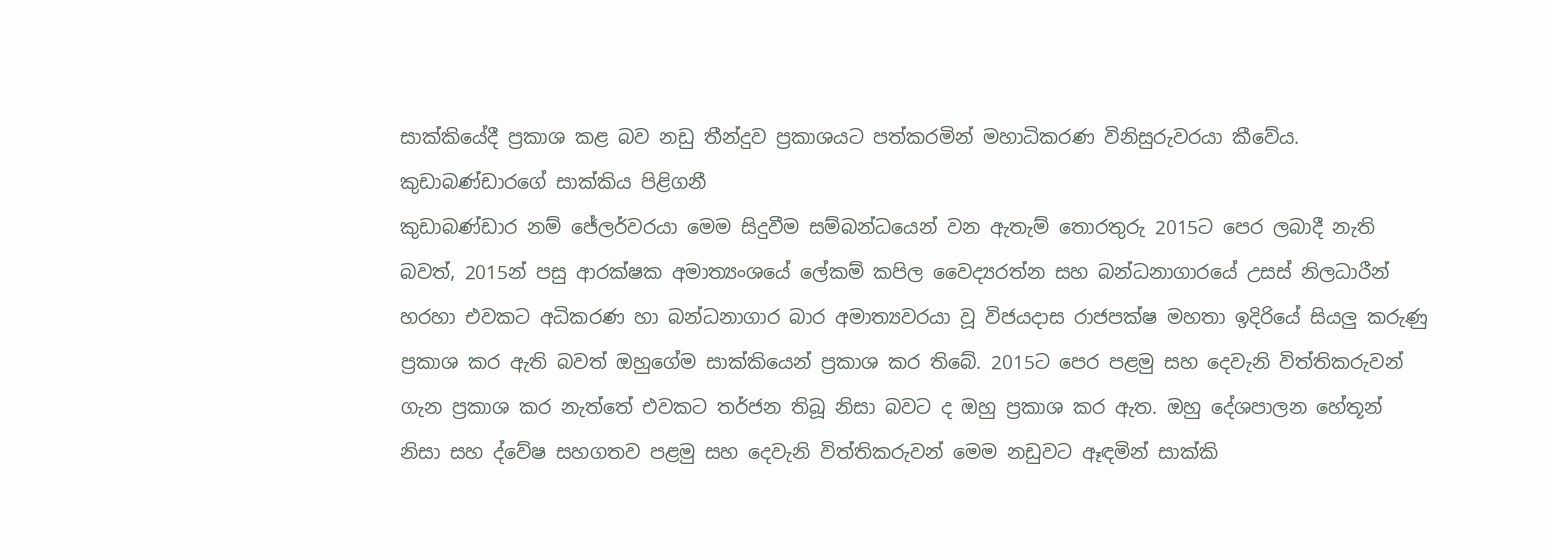සාක්කියේදී ප්‍රකාශ කළ බව නඩු තීන්දුව ප්‍රකාශයට පත්කරමින් මහාධිකරණ විනිසුරුවරයා කීවේය.
කුඩාබණ්ඩාරගේ සාක්කිය පිළිගනී
කුඩාබණ්ඩාර නම් ජේලර්වරයා මෙම සිදුවීම සම්බන්ධයෙන් වන ඇතැම් තොරතුරු 2015ට පෙර ලබාදී නැති බවත්, 2015න් පසු ආරක්ෂක අමාත්‍යංශයේ ලේකම් කපිල වෛද්‍යරත්න සහ බන්ධනාගාරයේ උසස් නිලධාරීන් හරහා එවකට අධිකරණ හා බන්ධනාගාර බාර අමාත්‍යවරයා වූ විජයදාස රාජපක්ෂ මහතා ඉදිරියේ සියලු කරුණු ප්‍රකාශ කර ඇති බවත් ඔහුගේම සාක්කියෙන් ප්‍රකාශ කර තිබේ. 2015ට පෙර පළමු සහ දෙවැනි විත්තිකරුවන් ගැන ප්‍රකාශ කර නැත්තේ එවකට තර්ජන තිබූ නිසා බවට ද ඔහු ප්‍රකාශ කර ඇත. ඔහු දේශපාලන හේතූන් නිසා සහ ද්වේෂ සහගතව පළමු සහ දෙවැනි විත්තිකරුවන් මෙම නඩුවට ඈඳමින් සාක්කි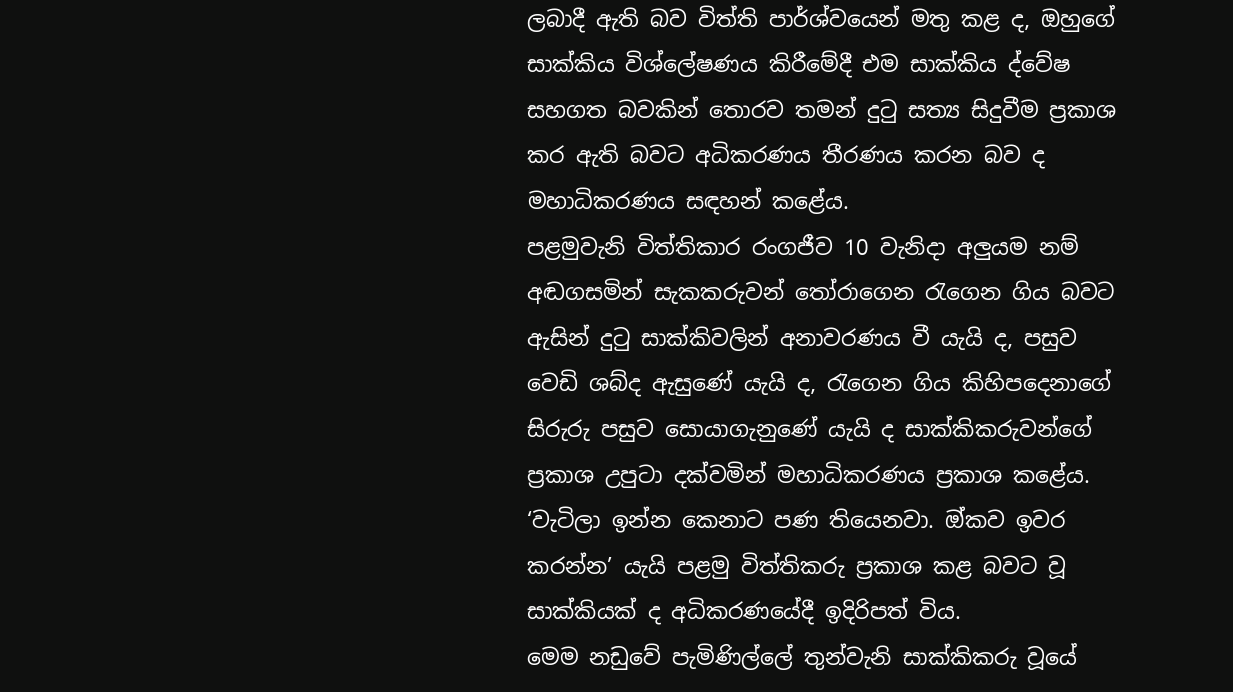ලබාදී ඇති බව විත්ති පාර්ශ්වයෙන් මතු කළ ද, ඔහුගේ සාක්කිය විශ්ලේෂණය කිරීමේදී එම සාක්කිය ද්වේෂ සහගත බවකින් තොරව තමන් දුටු සත්‍ය සිදුවීම ප්‍රකාශ කර ඇති බවට අධිකරණය තීරණය කරන බව ද මහාධිකරණය සඳහන් කළේය.
පළමුවැනි විත්තිකාර රංගජීව 10 වැනිදා අලුයම නම් අඬගසමින් සැකකරුවන් තෝරාගෙන රැගෙන ගිය බවට ඇසින් දුටු සාක්කිවලින් අනාවරණය වී යැයි ද, පසුව වෙඩි ශබ්ද ඇසුණේ යැයි ද, රැගෙන ගිය කිහිපදෙනාගේ සිරුරු පසුව සොයාගැනුණේ යැයි ද සාක්කිකරුවන්ගේ ප්‍රකාශ උපුටා දක්වමින් මහාධිකරණය ප්‍රකාශ කළේය. ‘වැටිලා ඉන්න කෙනාට පණ තියෙනවා. ඔ්කව ඉවර කරන්න’ යැයි පළමු විත්තිකරු ප්‍රකාශ කළ බවට වූ සාක්කියක් ද අධිකරණයේදී ඉදිරිපත් විය.
මෙම නඩුවේ පැමිණිල්ලේ තුන්වැනි සාක්කිකරු වූයේ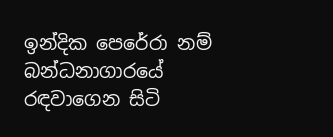ඉන්දික පෙරේරා නම් බන්ධනාගාරයේ රඳවාගෙන සිටි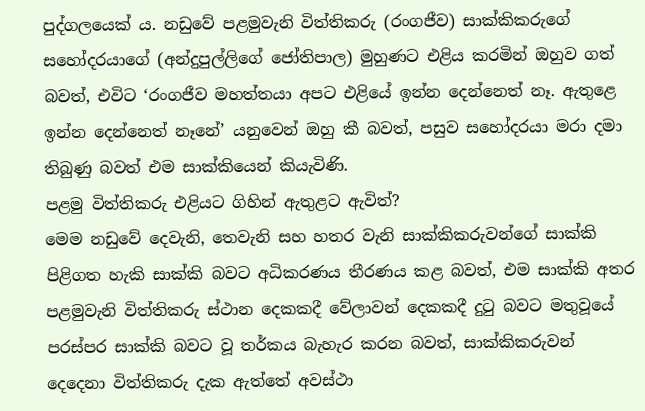පුද්ගලයෙක් ය. නඩුවේ පළමුවැනි විත්තිකරු (රංගජීව) සාක්කිකරුගේ සහෝදරයාගේ (අන්දුපුල්ලිගේ ජෝතිපාල) මුහුණට එළිය කරමින් ඔහුව ගත් බවත්, එවිට ‘රංගජීව මහත්තයා අපට එළියේ ඉන්න දෙන්නෙත් නෑ. ඇතුළෙ ඉන්න දෙන්නෙත් නෑනේ’ යනුවෙන් ඔහු කී බවත්, පසුව සහෝදරයා මරා දමා තිබුණු බවත් එම සාක්කියෙන් කියැවිණි.
පළමු විත්තිකරු එළියට ගිහින් ඇතුළට ඇවිත්?
මෙම නඩුවේ දෙවැනි, තෙවැනි සහ හතර වැනි සාක්කිකරුවන්ගේ සාක්කි පිළිගත හැකි සාක්කි බවට අධිකරණය තීරණය කළ බවත්, එම සාක්කි අතර පළමුවැනි විත්තිකරු ස්ථාන දෙකකදී වේලාවන් දෙකකදී දුටු බවට මතුවූයේ පරස්පර සාක්කි බවට වූ තර්කය බැහැර කරන බවත්, සාක්කිකරුවන් දෙදෙනා විත්තිකරු දැක ඇත්තේ අවස්ථා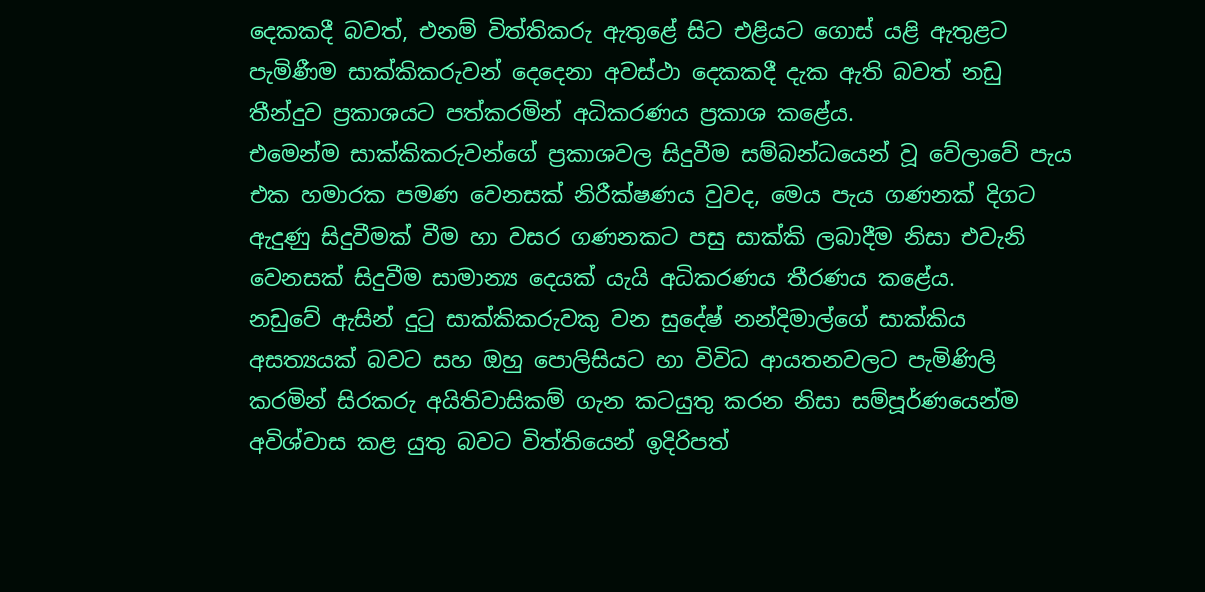දෙකකදී බවත්, එනම් විත්තිකරු ඇතුළේ සිට එළියට ගොස් යළි ඇතුළට පැමිණීම සාක්කිකරුවන් දෙදෙනා අවස්ථා දෙකකදී දැක ඇති බවත් නඩු තීන්දුව ප්‍රකාශයට පත්කරමින් අධිකරණය ප්‍රකාශ කළේය.
එමෙන්ම සාක්කිකරුවන්ගේ ප්‍රකාශවල සිදුවීම සම්බන්ධයෙන් වූ වේලාවේ පැය එක හමාරක පමණ වෙනසක් නිරීක්ෂණය වුවද, මෙය පැය ගණනක් දිගට ඇදුණු සිදුවීමක් වීම හා වසර ගණනකට පසු සාක්කි ලබාදීම නිසා එවැනි වෙනසක් සිදුවීම සාමාන්‍ය දෙයක් යැයි අධිකරණය තීරණය කළේය.
නඩුවේ ඇසින් දුටු සාක්කිකරුවකු වන සුදේෂ් නන්දිමාල්ගේ සාක්කිය අසත්‍යයක් බවට සහ ඔහු පොලිසියට හා විවිධ ආයතනවලට පැමිණිලි කරමින් සිරකරු අයිතිවාසිකම් ගැන කටයුතු කරන නිසා සම්පූර්ණයෙන්ම අවිශ්වාස කළ යුතු බවට විත්තියෙන් ඉදිරිපත්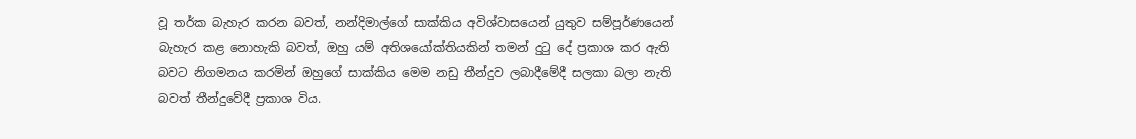වූ තර්ක බැහැර කරන බවත්, නන්දිමාල්ගේ සාක්කිය අවිශ්වාසයෙන් යුතුව සම්පූර්ණයෙන් බැහැර කළ නොහැකි බවත්, ඔහු යම් අතිශයෝක්තියකින් තමන් දුටු දේ ප්‍රකාශ කර ඇති බවට නිගමනය කරමින් ඔහුගේ සාක්කිය මෙම නඩු තීන්දුව ලබාදීමේදී සලකා බලා නැති බවත් තීන්දුවේදී ප්‍රකාශ විය.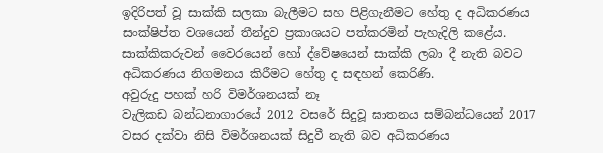ඉදිරිපත් වූ සාක්කි සලකා බැලීමට සහ පිළිගැනීමට හේතු ද අධිකරණය සංක්ෂිප්ත වශයෙන් තීන්දුව ප්‍රකාශයට පත්කරමින් පැහැදිලි කළේය. සාක්කිකරුවන් වෛරයෙන් හෝ ද්වේෂයෙන් සාක්කි ලබා දී නැති බවට අධිකරණය නිගමනය කිරීමට හේතු ද සඳහන් කෙරිණි.
අවුරුදු පහක් හරි විමර්ශනයක් නෑ
වැලිකඩ බන්ධනාගාරයේ 2012 වසරේ සිදුවූ ඝාතනය සම්බන්ධයෙන් 2017 වසර දක්වා නිසි විමර්ශනයක් සිදුවී නැති බව අධිකරණය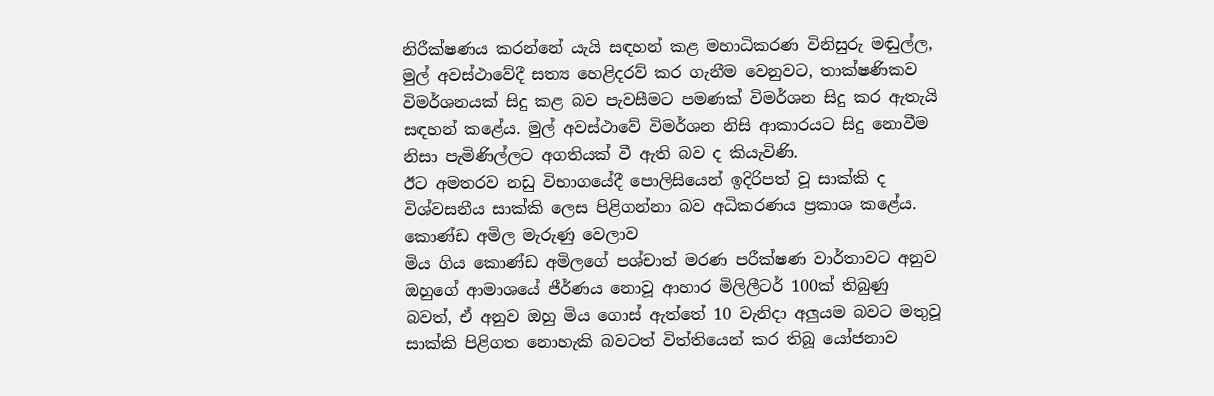නිරීක්ෂණය කරන්නේ යැයි සඳහන් කළ මහාධිකරණ විනිසුරු මඬුල්ල, මුල් අවස්ථාවේදී සත්‍ය හෙළිදරව් කර ගැනීම වෙනුවට, තාක්ෂණිකව විමර්ශනයක් සිදු කළ බව පැවසීමට පමණක් විමර්ශන සිදු කර ඇතැයි සඳහන් කළේය. මුල් අවස්ථාවේ විමර්ශන නිසි ආකාරයට සිදු නොවීම නිසා පැමිණිල්ලට අගතියක් වී ඇති බව ද කියැවිණි.
ඊට අමතරව නඩු විභාගයේදී පොලිසියෙන් ඉදිරිපත් වූ සාක්කි ද විශ්වසනීය සාක්කි ලෙස පිළිගන්නා බව අධිකරණය ප්‍රකාශ කළේය.
කොණ්ඩ අමිල මැරුණු වෙලාව
මිය ගිය කොණ්ඩ අමිලගේ පශ්චාත් මරණ පරීක්ෂණ වාර්තාවට අනුව ඔහුගේ ආමාශයේ ජීර්ණය නොවූ ආහාර මිලිලීටර් 100ක් තිබුණු බවත්, ඒ අනුව ඔහු මිය ගොස් ඇත්තේ 10 වැනිදා අලුයම බවට මතුවූ සාක්කි පිළිගත නොහැකි බවටත් විත්තියෙන් කර තිබූ යෝජනාව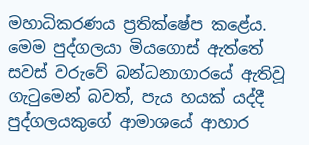මහාධිකරණය ප්‍රතික්ෂේප කළේය. මෙම පුද්ගලයා මියගොස් ඇත්තේ සවස් වරුවේ බන්ධනාගාරයේ ඇතිවූ ගැටුමෙන් බවත්, පැය හයක් යද්දී පුද්ගලයකුගේ ආමාශයේ ආහාර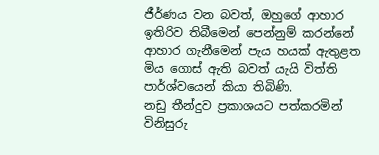ජීර්ණය වන බවත්, ඔහුගේ ආහාර ඉතිරිව තිබීමෙන් පෙන්නුම් කරන්නේ ආහාර ගැනීමෙන් පැය හයක් ඇතුළත මිය ගොස් ඇති බවත් යැයි විත්ති පාර්ශ්වයෙන් කියා තිබිණි.
නඩු තීන්දුව ප්‍රකාශයට පත්කරමින් විනිසුරු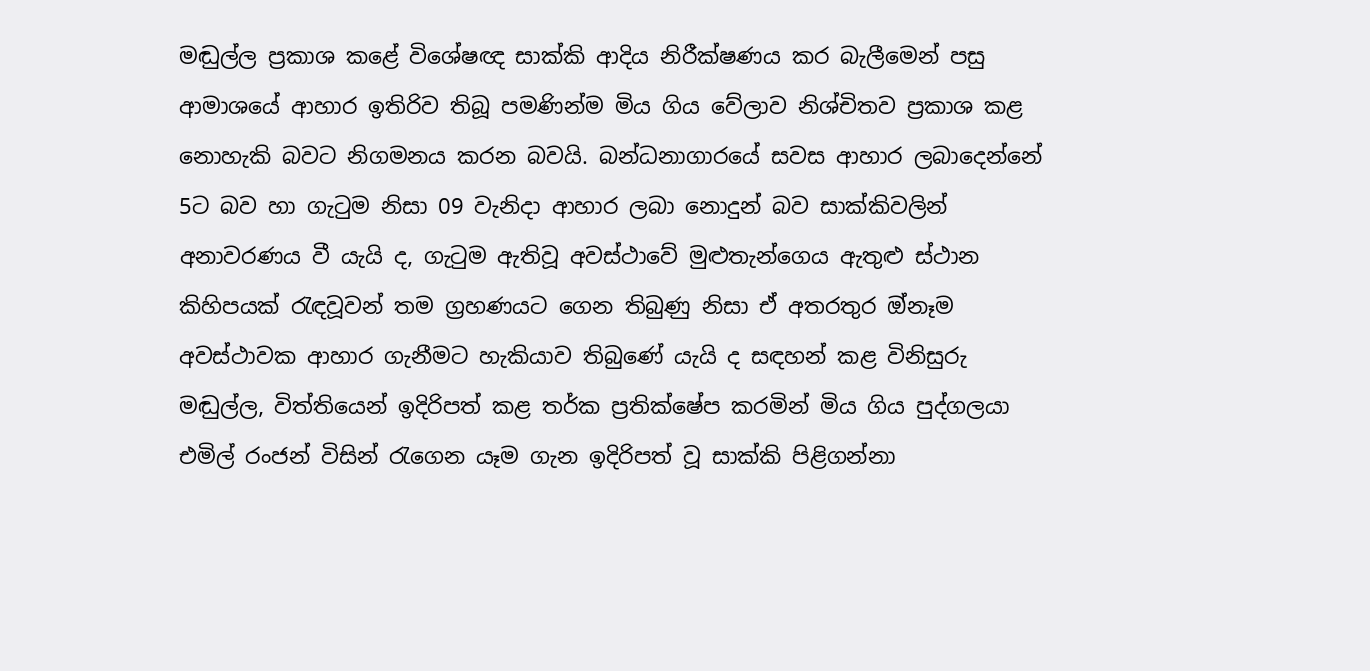මඬුල්ල ප්‍රකාශ කළේ විශේෂඥ සාක්කි ආදිය නිරීක්ෂණය කර බැලීමෙන් පසු ආමාශයේ ආහාර ඉතිරිව තිබූ පමණින්ම මිය ගිය වේලාව නිශ්චිතව ප්‍රකාශ කළ නොහැකි බවට නිගමනය කරන බවයි. බන්ධනාගාරයේ සවස ආහාර ලබාදෙන්නේ 5ට බව හා ගැටුම නිසා 09 වැනිදා ආහාර ලබා නොදුන් බව සාක්කිවලින් අනාවරණය වී යැයි ද, ගැටුම ඇතිවූ අවස්ථාවේ මුළුතැන්ගෙය ඇතුළු ස්ථාන කිහිපයක් රැඳවූවන් තම ග්‍රහණයට ගෙන තිබුණු නිසා ඒ අතරතුර ඔ්නෑම අවස්ථාවක ආහාර ගැනීමට හැකියාව තිබුණේ යැයි ද සඳහන් කළ විනිසුරු මඬුල්ල, විත්තියෙන් ඉදිරිපත් කළ තර්ක ප්‍රතික්ෂේප කරමින් මිය ගිය පුද්ගලයා එමිල් රංජන් විසින් රැගෙන යෑම ගැන ඉදිරිපත් වූ සාක්කි පිළිගන්නා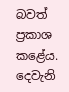බවත් ප්‍රකාශ කළේය.
දෙවැනි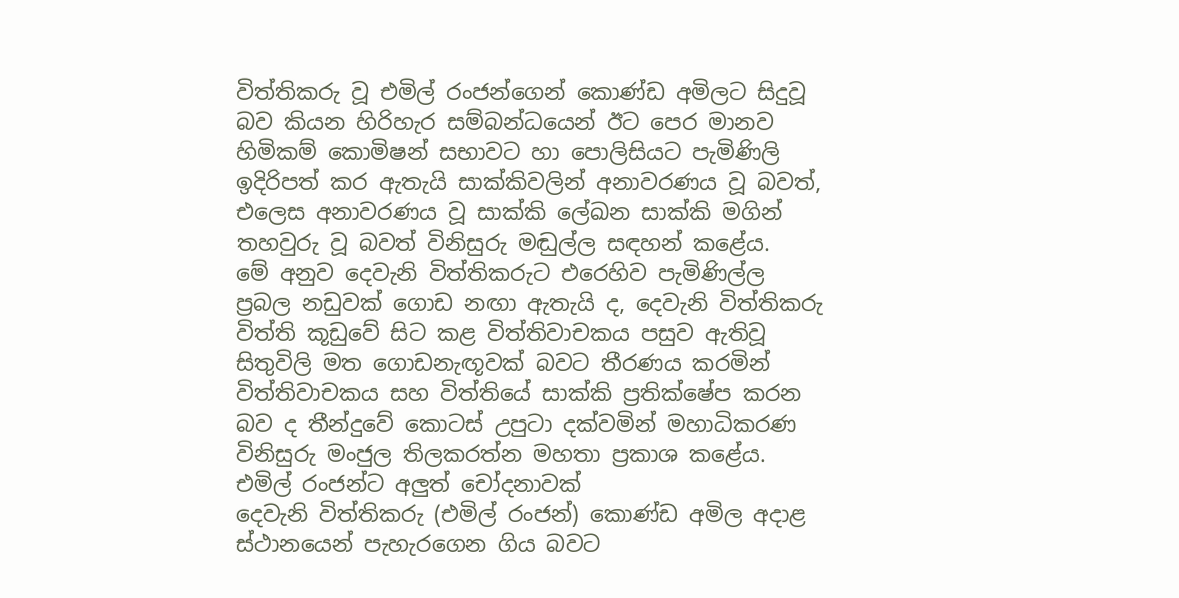විත්තිකරු වූ එමිල් රංජන්ගෙන් කොණ්ඩ අමිලට සිදුවූ බව කියන හිරිහැර සම්බන්ධයෙන් ඊට පෙර මානව හිමිකම් කොමිෂන් සභාවට හා පොලිසියට පැමිණිලි ඉදිරිපත් කර ඇතැයි සාක්කිවලින් අනාවරණය වූ බවත්, එලෙස අනාවරණය වූ සාක්කි ලේඛන සාක්කි මගින් තහවුරු වූ බවත් විනිසුරු මඬුල්ල සඳහන් කළේය.
මේ අනුව දෙවැනි විත්තිකරුට එරෙහිව පැමිණිල්ල ප්‍රබල නඩුවක් ගොඩ නඟා ඇතැයි ද, දෙවැනි විත්තිකරු විත්ති කූඩුවේ සිට කළ විත්තිවාචකය පසුව ඇතිවූ සිතුවිලි මත ගොඩනැඟූවක් බවට තීරණය කරමින් විත්තිවාචකය සහ විත්තියේ සාක්කි ප්‍රතික්ෂේප කරන බව ද තීන්දුවේ කොටස් උපුටා දක්වමින් මහාධිකරණ විනිසුරු මංජුල තිලකරත්න මහතා ප්‍රකාශ කළේය.
එමිල් රංජන්ට අලුත් චෝදනාවක්
දෙවැනි විත්තිකරු (එමිල් රංජන්) කොණ්ඩ අමිල අදාළ ස්ථානයෙන් පැහැරගෙන ගිය බවට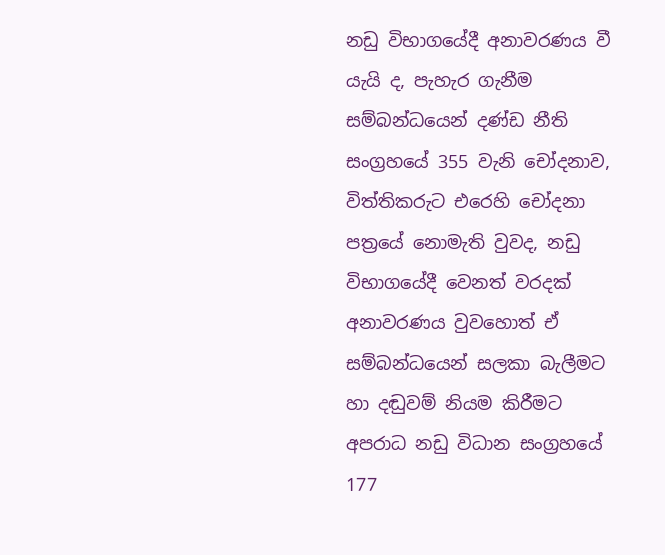නඩු විභාගයේදී අනාවරණය වී යැයි ද, පැහැර ගැනීම සම්බන්ධයෙන් දණ්ඩ නීති සංග්‍රහයේ 355 වැනි චෝදනාව, විත්තිකරුට එරෙහි චෝදනා පත්‍රයේ නොමැති වුවද, නඩු විභාගයේදී වෙනත් වරදක් අනාවරණය වුවහොත් ඒ සම්බන්ධයෙන් සලකා බැලීමට හා දඬුවම් නියම කිරීමට අපරාධ නඩු විධාන සංග්‍රහයේ 177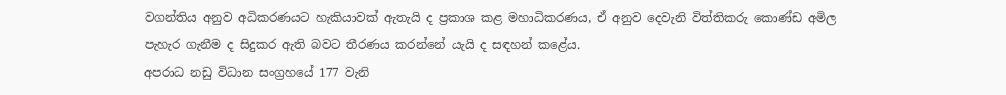වගන්තිය අනුව අධිකරණයට හැකියාවක් ඇතැයි ද ප්‍රකාශ කළ මහාධිකරණය, ඒ අනුව දෙවැනි විත්තිකරු කොණ්ඩ අමිල පැහැර ගැනීම ද සිදුකර ඇති බවට තීරණය කරන්නේ යැයි ද සඳහන් කළේය.
අපරාධ නඩු විධාන සංග්‍රහයේ 177 වැනි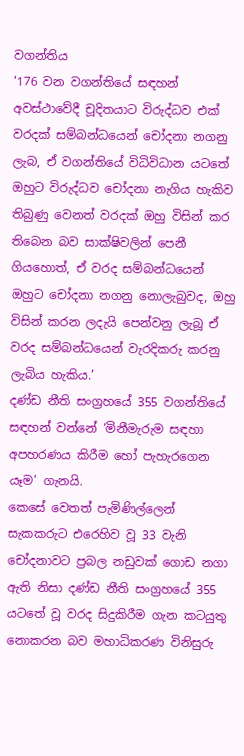වගන්තිය
‘176 වන වගන්තියේ සඳහන් අවස්ථාවේදී චූදිතයාට විරුද්ධව එක් වරදක් සම්බන්ධයෙන් චෝදනා නගනු ලැබ, ඒ වගන්තියේ විධිවිධාන යටතේ ඔහුට විරුද්ධව චෝදනා නැගිය හැකිව තිබුණු වෙනත් වරදක් ඔහු විසින් කර තිබෙන බව සාක්ෂිවලින් පෙනී ගියහොත්, ඒ වරද සම්බන්ධයෙන් ඔහුට චෝදනා නගනු නොලැබුවද, ඔහු විසින් කරන ලදැයි පෙන්වනු ලැබූ ඒ වරද සම්බන්ධයෙන් වැරදිකරු කරනු ලැබිය හැකිය.’
දණ්ඩ නීති සංග්‍රහයේ 355 වගන්තියේ සඳහන් වන්නේ ‘මිනීමැරුම සඳහා අපහරණය කිරීම හෝ පැහැරගෙන යෑම’ ගැනයි.
කෙසේ වෙතත් පැමිණිල්ලෙන් සැකකරුට එරෙහිව වූ 33 වැනි චෝදනාවට ප්‍රබල නඩුවක් ගොඩ නගා ඇති නිසා දණ්ඩ නීති සංග්‍රහයේ 355 යටතේ වූ වරද සිදුකිරීම ගැන කටයුතු නොකරන බව මහාධිකරණ විනිසුරු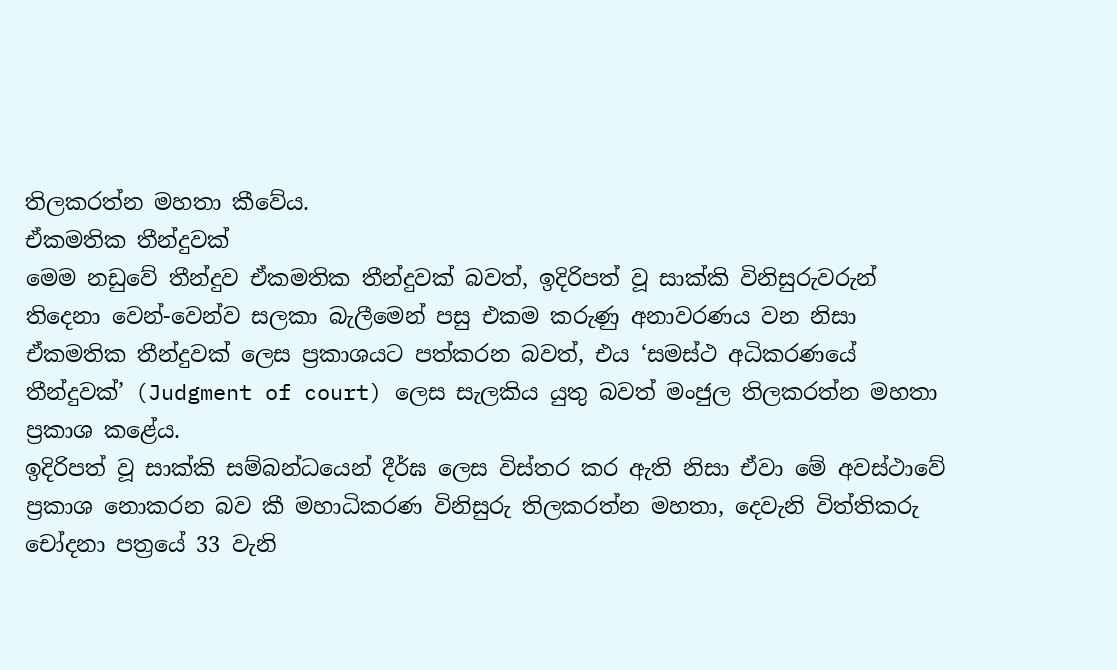තිලකරත්න මහතා කීවේය.
ඒකමතික තීන්දුවක්
මෙම නඩුවේ තීන්දුව ඒකමතික තීන්දුවක් බවත්, ඉදිරිපත් වූ සාක්කි විනිසුරුවරුන් තිදෙනා වෙන්-වෙන්ව සලකා බැලීමෙන් පසු එකම කරුණු අනාවරණය වන නිසා ඒකමතික තීන්දුවක් ලෙස ප්‍රකාශයට පත්කරන බවත්, එය ‘සමස්ථ අධිකරණයේ තීන්දුවක්’ (Judgment of court) ලෙස සැලකිය යුතු බවත් මංජුල තිලකරත්න මහතා ප්‍රකාශ කළේය.
ඉදිරිපත් වූ සාක්කි සම්බන්ධයෙන් දීර්ඝ ලෙස විස්තර කර ඇති නිසා ඒවා මේ අවස්ථාවේ ප්‍රකාශ නොකරන බව කී මහාධිකරණ විනිසුරු තිලකරත්න මහතා, දෙවැනි විත්තිකරු චෝදනා පත්‍රයේ 33 වැනි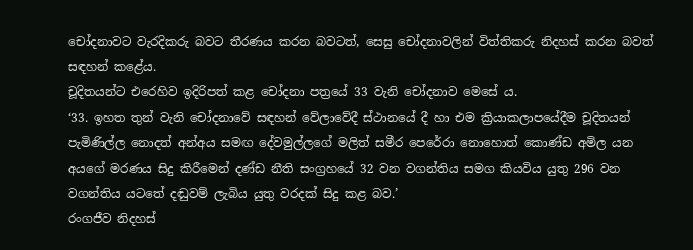චෝදනාවට වැරදිකරු බවට තීරණය කරන බවටත්, සෙසු චෝදනාවලින් විත්තිකරු නිදහස් කරන බවත් සඳහන් කළේය.
චූදිතයන්ට එරෙහිව ඉදිරිපත් කළ චෝදනා පත්‍රයේ 33 වැනි චෝදනාව මෙසේ ය.
‘33. ඉහත තුන් වැනි චෝදනාවේ සඳහන් වේලාවේදී ස්ථානයේ දී හා එම ක්‍රියාකලාපයේදීම චූදිතයන් පැමිණිල්ල නොදත් අන්අය සමඟ දේවමුල්ලගේ මලිත් සමීර පෙරේරා නොහොත් කොණ්ඩ අමිල යන අයගේ මරණය සිදු කිරීමෙන් දණ්ඩ නීති සංග්‍රහයේ 32 වන වගන්තිය සමග කියවිය යුතු 296 වන වගන්තිය යටතේ දඬුවම් ලැබිය යුතු වරදක් සිදු කළ බව.’
රංගජීව නිදහස්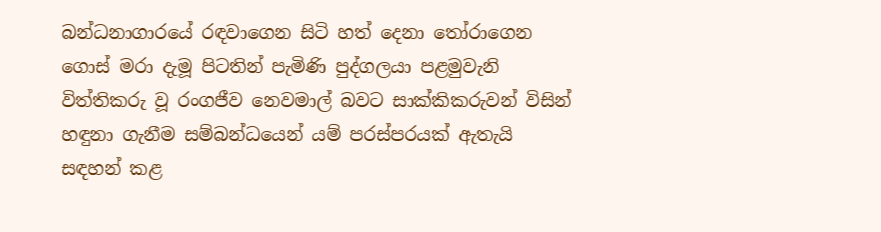බන්ධනාගාරයේ රඳවාගෙන සිටි හත් දෙනා තෝරාගෙන ගොස් මරා දැමූ පිටතින් පැමිණි පුද්ගලයා පළමුවැනි විත්තිකරු වූ රංගජීව නෙවමාල් බවට සාක්කිකරුවන් විසින් හඳුනා ගැනීම සම්බන්ධයෙන් යම් පරස්පරයක් ඇතැයි සඳහන් කළ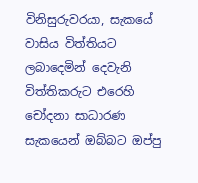විනිසුරුවරයා, සැකයේ වාසිය විත්තියට ලබාදෙමින් දෙවැනි විත්තිකරුට එරෙහි චෝදනා සාධාරණ සැකයෙන් ඔබ්බට ඔප්පු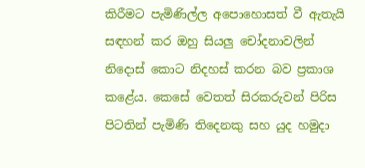කිරීමට පැමිණිල්ල අපොහොසත් වී ඇතැයි සඳහන් කර ඔහු සියලු චෝදනාවලින් නිදොස් කොට නිදහස් කරන බව ප්‍රකාශ කළේය. කෙසේ වෙතත් සිරකරුවන් පිරිස පිටතින් පැමිණි තිදෙනකු සහ යුද හමුදා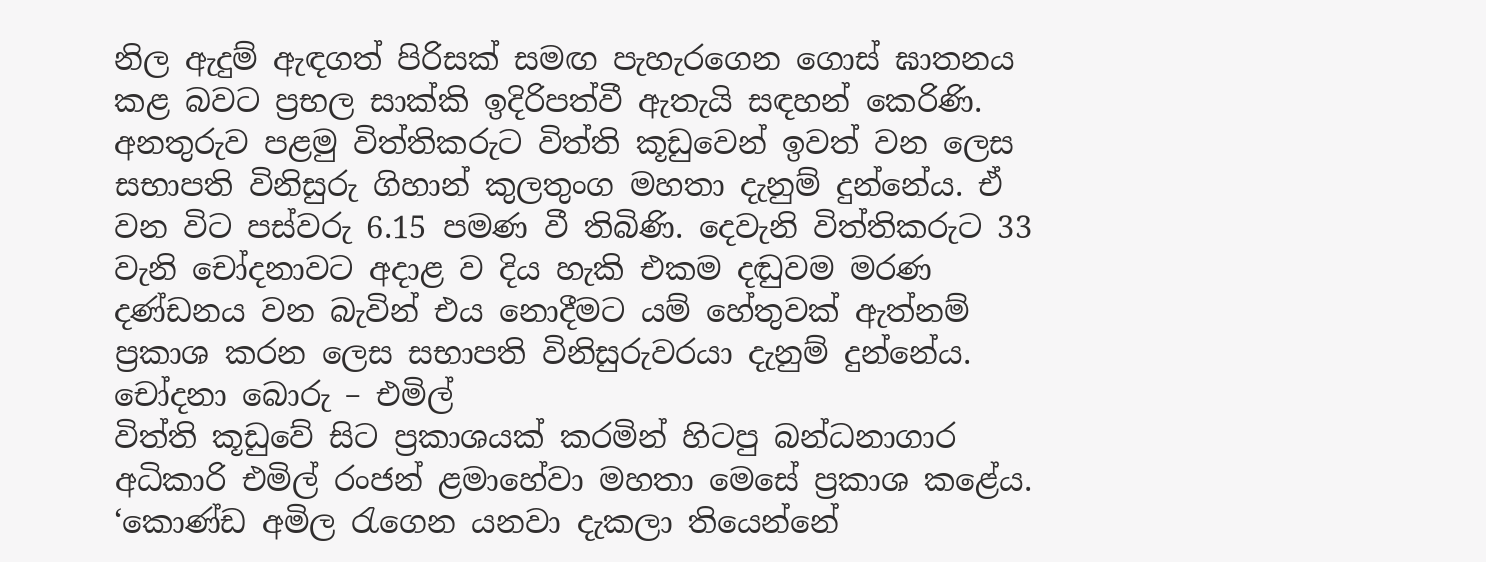නිල ඇදුම් ඇඳගත් පිරිසක් සමඟ පැහැරගෙන ගොස් ඝාතනය කළ බවට ප්‍රභල සාක්කි ඉදිරිපත්වී ඇතැයි සඳහන් කෙරිණි.
අනතුරුව පළමු විත්තිකරුට විත්ති කූඩුවෙන් ඉවත් වන ලෙස සභාපති විනිසුරු ගිහාන් කුලතුංග මහතා දැනුම් දුන්නේය. ඒ වන විට පස්වරු 6.15 පමණ වී තිබිණි. දෙවැනි විත්තිකරුට 33 වැනි චෝදනාවට අදාළ ව දිය හැකි එකම දඬුවම මරණ දණ්ඩනය වන බැවින් එය නොදීමට යම් හේතුවක් ඇත්නම් ප්‍රකාශ කරන ලෙස සභාපති විනිසුරුවරයා දැනුම් දුන්නේය.
චෝදනා බොරු – එමිල්
විත්ති කූඩුවේ සිට ප්‍රකාශයක් කරමින් හිටපු බන්ධනාගාර අධිකාරි එමිල් රංජන් ළමාහේවා මහතා මෙසේ ප්‍රකාශ කළේය.
‘කොණ්ඩ අමිල රැගෙන යනවා දැකලා තියෙන්නේ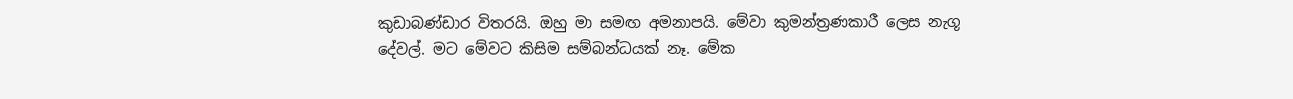කුඩාබණ්ඩාර විතරයි. ඔහු මා සමඟ අමනාපයි. මේවා කුමන්ත්‍රණකාරී ලෙස නැගූ දේවල්. මට මේවට කිසිම සම්බන්ධයක් නෑ. මේක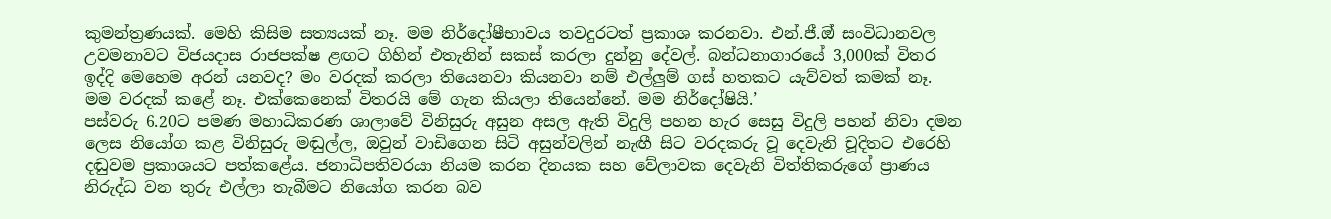කුමන්ත්‍රණයක්. මෙහි කිසිම සත්‍යයක් නෑ. මම නිර්දෝෂීභාවය තවදුරටත් ප්‍රකාශ කරනවා. එන්.ජී.ඔ් සංවිධානවල උවමනාවට විජයදාස රාජපක්ෂ ළඟට ගිහින් එතැනින් සකස් කරලා දුන්නු දේවල්. බන්ධනාගාරයේ 3,000ක් විතර ඉද්දි මෙහෙම අරන් යනවද? මං වරදක් කරලා තියෙනවා කියනවා නම් එල්ලුම් ගස් හතකට යැව්වත් කමක් නෑ. මම වරදක් කළේ නෑ. එක්කෙනෙක් විතරයි මේ ගැන කියලා තියෙන්නේ. මම නිර්දෝෂියි.’
පස්වරු 6.20ට පමණ මහාධිකරණ ශාලාවේ විනිසුරු අසුන අසල ඇති විදුලි පහන හැර සෙසු විදුලි පහන් නිවා දමන ලෙස නියෝග කළ විනිසුරු මඬුල්ල, ඔවුන් වාඩිගෙන සිටි අසුන්වලින් නැඟී සිට වරදකරු වූ දෙවැනි චූදිතට එරෙහි දඬුවම ප්‍රකාශයට පත්කළේය. ජනාධිපතිවරයා නියම කරන දිනයක සහ වේලාවක දෙවැනි විත්තිකරුගේ ප්‍රාණය නිරුද්ධ වන තුරු එල්ලා තැබීමට නියෝග කරන බව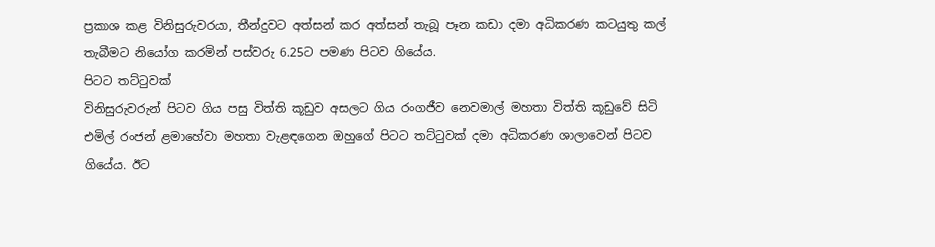ප්‍රකාශ කළ විනිසුරුවරයා, තීන්දුවට අත්සන් කර අත්සන් තැබූ පෑන කඩා දමා අධිකරණ කටයුතු කල් තැබීමට නියෝග කරමින් පස්වරු 6.25ට පමණ පිටව ගියේය.
පිටට තට්ටුවක්
විනිසුරුවරුන් පිටව ගිය පසු විත්ති කූඩුව අසලට ගිය රංගජීව නෙවමාල් මහතා විත්ති කූඩුවේ සිටි එමිල් රංජන් ළමාහේවා මහතා වැළඳගෙන ඔහුගේ පිටට තට්ටුවක් දමා අධිකරණ ශාලාවෙන් පිටව ගියේය. ඊට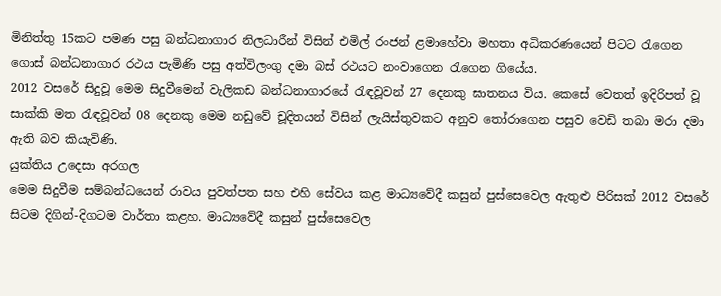මිනිත්තු 15කට පමණ පසු බන්ධනාගාර නිලධාරීන් විසින් එමිල් රංජන් ළමාහේවා මහතා අධිකරණයෙන් පිටට රැගෙන ගොස් බන්ධනාගාර රථය පැමිණි පසු අත්විලංගු දමා බස් රථයට නංවාගෙන රැගෙන ගියේය.
2012 වසරේ සිදුවූ මෙම සිදුවීමෙන් වැලිකඩ බන්ධනාගාරයේ රැඳවූවන් 27 දෙනකු ඝාතනය විය. කෙසේ වෙතත් ඉදිරිපත් වූ සාක්කි මත රැඳවූවන් 08 දෙනකු මෙම නඩුවේ චූදිතයන් විසින් ලැයිස්තුවකට අනුව තෝරාගෙන පසුව වෙඩි තබා මරා දමා ඇති බව කියැවිණි.
යුක්තිය උදෙසා අරගල
මෙම සිදුවීම සම්බන්ධයෙන් රාවය පුවත්පත සහ එහි සේවය කළ මාධ්‍යවේදී කසුන් පුස්සෙවෙල ඇතුළු පිරිසක් 2012 වසරේ සිටම දිගින්-දිගටම වාර්තා කළහ. මාධ්‍යවේදී කසුන් පුස්සෙවෙල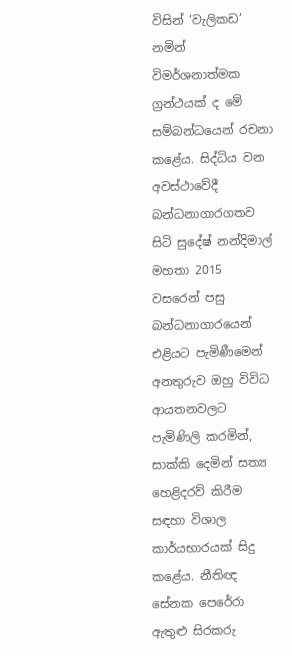විසින් ‘වැලිකඩ’ නමින් විමර්ශනාත්මක ග්‍රන්ථයක් ද මේ සම්බන්ධයෙන් රචනා කළේය. සිද්ධිය වන අවස්ථාවේදී බන්ධනාගාරගතව සිටි සුදේෂ් නන්දිමාල් මහතා 2015 වසරෙන් පසු බන්ධනාගාරයෙන් එළියට පැමිණීමෙන් අනතුරුව ඔහු විවිධ ආයතනවලට පැමිණිලි කරමින්, සාක්කි දෙමින් සත්‍ය හෙළිදරව් කිරීම සඳහා විශාල කාර්යභාරයක් සිදු කළේය. නීතිඥ සේනක පෙරේරා ඇතුළු සිරකරු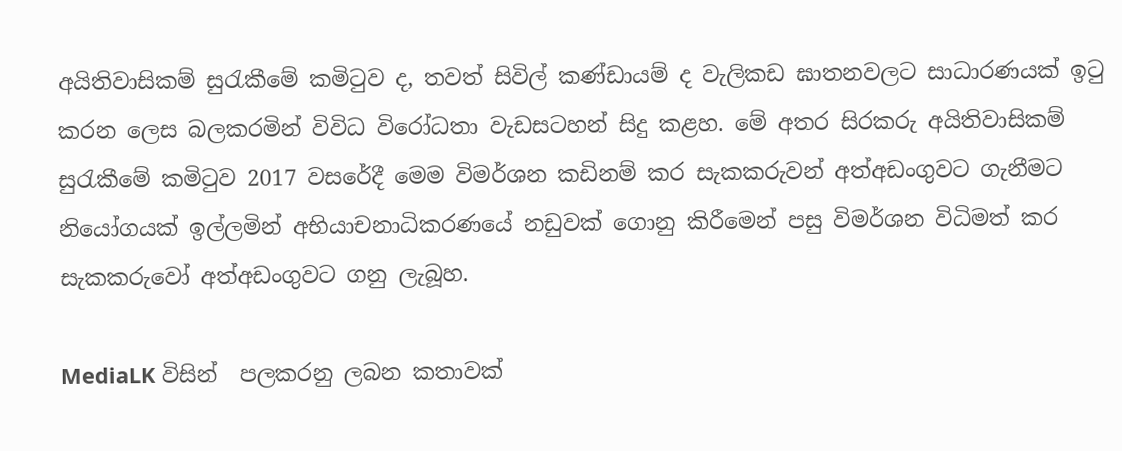අයිතිවාසිකම් සුරැකීමේ කමිටුව ද, තවත් සිවිල් කණ්ඩායම් ද වැලිකඩ ඝාතනවලට සාධාරණයක් ඉටු කරන ලෙස බලකරමින් විවිධ විරෝධතා වැඩසටහන් සිදු කළහ. මේ අතර සිරකරු අයිතිවාසිකම් සුරැකීමේ කමිටුව 2017 වසරේදී මෙම විමර්ශන කඩිනම් කර සැකකරුවන් අත්අඩංගුවට ගැනීමට නියෝගයක් ඉල්ලමින් අභියාචනාධිකරණයේ නඩුවක් ගොනු කිරීමෙන් පසු විමර්ශන විධිමත් කර සැකකරුවෝ අත්අඩංගුවට ගනු ලැබූහ.

MediaLK විසින්  පලකරනු ලබන කතාවක්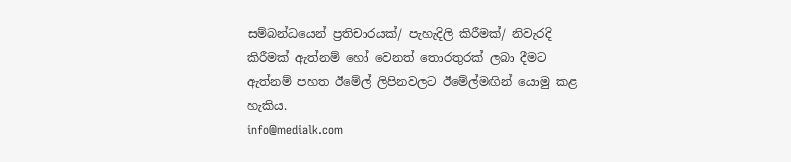සම්බන්ධයෙන් ප්‍රතිචාරයක්/ පැහැදිලි කිරීමක්/ නිවැරදි කිරීමක් ඇත්නම් හෝ වෙනත් තොරතුරක් ලබා දීමට ඇත්නම් පහත ඊමේල් ලිපිනවලට ඊමේල්මඟින් යොමු කළ හැකිය.
info@medialk.com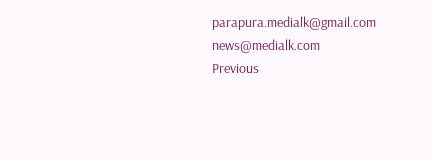parapura.medialk@gmail.com
news@medialk.com
Previous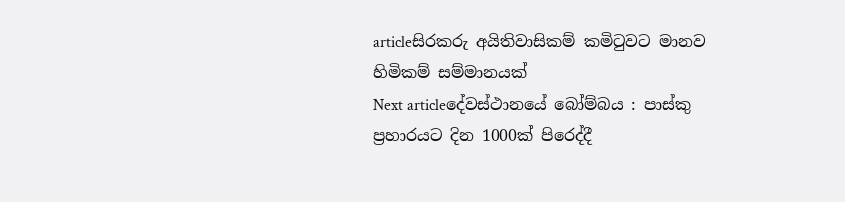articleසිරකරු අයිතිවාසිකම් කමිටුවට මානව හිමිකම් සම්මානයක්
Next articleදේවස්ථානයේ බෝම්බය : පාස්කු ප්‍රහාරයට දින 1000ක් පිරෙද්දී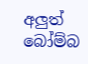අලුත් බෝම්බ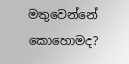මතුවෙන්නේ කොහොමද?